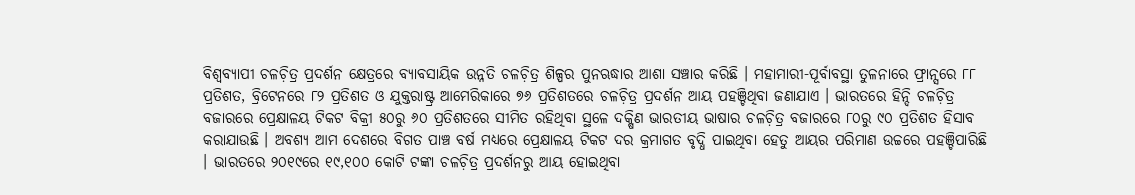ବିଶ୍ୱବ୍ୟାପୀ ଚଳଚ଼ିତ୍ର ପ୍ରଦର୍ଶନ କ୍ଷେତ୍ରରେ ବ୍ୟାବସାୟିକ ଉନ୍ନତି ଚଳଚ଼ିତ୍ର ଶିଳ୍ପର ପୁନଋଦ୍ଧାର ଆଶା ସଞ୍ଚାର କରିଛି । ମହାମାରୀ-ପୂର୍ବାବସ୍ଥା ତୁଳନାରେ ଫ୍ରାନ୍ସରେ ୮୮ ପ୍ରତିଶତ, ବ୍ରିଟେନରେ ୮୨ ପ୍ରତିଶତ ଓ ଯୁକ୍ତରାଷ୍ଟ୍ର ଆମେରିକାରେ ୭୬ ପ୍ରତିଶତରେ ଚଳଚ଼ିତ୍ର ପ୍ରଦର୍ଶନ ଆୟ ପହଞ୍ଚିଥିବା ଜଣାଯାଏ । ଭାରତରେ ହିନ୍ଦି ଚଳଚ଼ିତ୍ର ବଜାରରେ ପ୍ରେକ୍ଷାଳୟ ଟିକଟ ବିକ୍ରୀ ୫୦ରୁ ୬୦ ପ୍ରତିଶତରେ ସୀମିତ ରହିଥିବା ସ୍ଥଳେ ଦକ୍ଷିଣ ଭାରତୀୟ ଭାଷାର ଚଳଚ଼ିତ୍ର ବଜାରରେ ୮୦ରୁ ୯୦ ପ୍ରତିଶତ ହିସାବ କରାଯାଉଛି । ଅବଶ୍ୟ ଆମ ଦେଶରେ ବିଗତ ପାଞ୍ଚ ବର୍ଷ ମଧ୍ୟରେ ପ୍ରେକ୍ଷାଳୟ ଟିକଟ ଦର କ୍ରମାଗତ ବୃଦ୍ଧି ପାଇଥିବା ହେତୁ ଆୟର ପରିମାଣ ଉଚ୍ଚରେ ପହଞ୍ଚିପାରିଛି । ଭାରତରେ ୨୦୧୯ରେ ୧୯,୧୦୦ କୋଟି ଟଙ୍କା ଚଳଚ଼ିତ୍ର ପ୍ରଦର୍ଶନରୁ ଆୟ ହୋଇଥିବା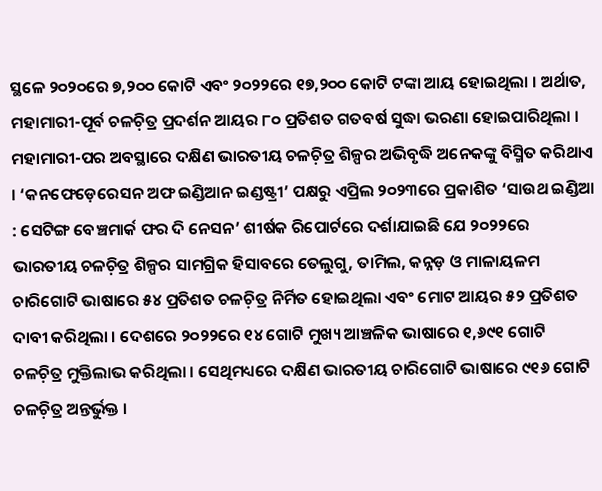ସ୍ଥଳେ ୨୦୨୦ରେ ୭,୨୦୦ କୋଟି ଏବଂ ୨୦୨୨ରେ ୧୭,୨୦୦ କୋଟି ଟଙ୍କା ଆୟ ହୋଇଥିଲା । ଅର୍ଥାତ, ମହାମାରୀ-ପୂର୍ବ ଚଳଚ଼ିତ୍ର ପ୍ରଦର୍ଶନ ଆୟର ୮୦ ପ୍ରତିଶତ ଗତବର୍ଷ ସୁଦ୍ଧା ଭରଣା ହୋଇପାରିଥିଲା ।
ମହାମାରୀ-ପର ଅବସ୍ଥାରେ ଦକ୍ଷିଣ ଭାରତୀୟ ଚଳଚ଼ିତ୍ର ଶିଳ୍ପର ଅଭିବୃଦ୍ଧି ଅନେକଙ୍କୁ ବିସ୍ମିତ କରିଥାଏ । ‘କନଫେଡ଼େରେସନ ଅଫ ଇଣ୍ଡିଆନ ଇଣ୍ଡଷ୍ଟ୍ରୀ’ ପକ୍ଷରୁ ଏପ୍ରିଲ ୨୦୨୩ରେ ପ୍ରକାଶିତ ‘ସାଉଥ ଇଣ୍ଡିଆ : ସେଟିଙ୍ଗ ବେଞ୍ଚମାର୍କ ଫର ଦି ନେସନ’ ଶୀର୍ଷକ ରିପୋର୍ଟରେ ଦର୍ଶାଯାଇଛି ଯେ ୨୦୨୨ରେ ଭାରତୀୟ ଚଳଚ଼ିତ୍ର ଶିଳ୍ପର ସାମଗ୍ରିକ ହିସାବରେ ତେଲୁଗୁ, ତାମିଲ, କନ୍ନଡ଼ ଓ ମାଳାୟଳମ ଚାରିଗୋଟି ଭାଷାରେ ୫୪ ପ୍ରତିଶତ ଚଳଚ଼ିତ୍ର ନିର୍ମିତ ହୋଇଥିଲା ଏବଂ ମୋଟ ଆୟର ୫୨ ପ୍ରତିଶତ ଦାବୀ କରିଥିଲା । ଦେଶରେ ୨୦୨୨ରେ ୧୪ ଗୋଟି ମୁଖ୍ୟ ଆଞ୍ଚଳିକ ଭାଷାରେ ୧,୬୯୧ ଗୋଟି ଚଳଚ଼ିତ୍ର ମୁକ୍ତିଲାଭ କରିଥିଲା । ସେଥିମଧ୍ୟରେ ଦକ୍ଷିଣ ଭାରତୀୟ ଚାରିଗୋଟି ଭାଷାରେ ୯୧୬ ଗୋଟି ଚଳଚ଼ିତ୍ର ଅନ୍ତର୍ଭୁକ୍ତ ।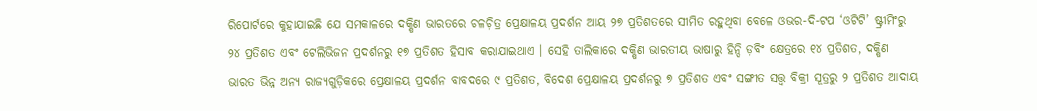ରିପୋର୍ଟରେ କୁହାଯାଇଛି ଯେ ସମକାଳରେ ଦକ୍ଷିଣ ଭାରତରେ ଚଳଚ଼ିତ୍ର ପ୍ରେକ୍ଷାଳୟ ପ୍ରଦର୍ଶନ ଆୟ ୨୭ ପ୍ରତିଶତରେ ସୀମିତ ରହୁଥିବା ବେଳେ ଓଭର-ଦି-ଟପ ‘ଓଟିଟି’ ଷ୍ଟ୍ରୀମିଂରୁ ୨୪ ପ୍ରତିଶତ ଏବଂ ଟେଲିଭିଜନ ପ୍ରଦର୍ଶନରୁ ୧୭ ପ୍ରତିଶତ ହିସାବ କରାଯାଇଥାଏ । ସେହି ତାଲିକାରେ ଦକ୍ଷିଣ ଭାରତୀୟ ଭାଷାରୁ ହିନ୍ଦି ଡ଼ବିଂ କ୍ଷେତ୍ରରେ ୧୪ ପ୍ରତିଶତ, ଦକ୍ଷିଣ ଭାରତ ଭିନ୍ନ ଅନ୍ୟ ରାଜ୍ୟଗୁଡ଼ିକରେ ପ୍ରେକ୍ଷାଳୟ ପ୍ରଦର୍ଶନ ବାବଦରେ ୯ ପ୍ରତିଶତ, ବିଦେଶ ପ୍ରେକ୍ଷାଳୟ ପ୍ରଦର୍ଶନରୁ ୭ ପ୍ରତିଶତ ଏବଂ ସଙ୍ଗୀତ ସତ୍ତ୍ୱ ବିକ୍ରୀ ସୂତ୍ରରୁ ୨ ପ୍ରତିଶତ ଆଦାୟ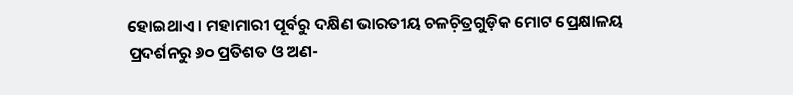ହୋଇଥାଏ । ମହାମାରୀ ପୂର୍ବରୁ ଦକ୍ଷିଣ ଭାରତୀୟ ଚଳଚ଼ିତ୍ରଗୁଡ଼ିକ ମୋଟ ପ୍ରେକ୍ଷାଳୟ ପ୍ରଦର୍ଶନରୁ ୬୦ ପ୍ରତିଶତ ଓ ଅଣ-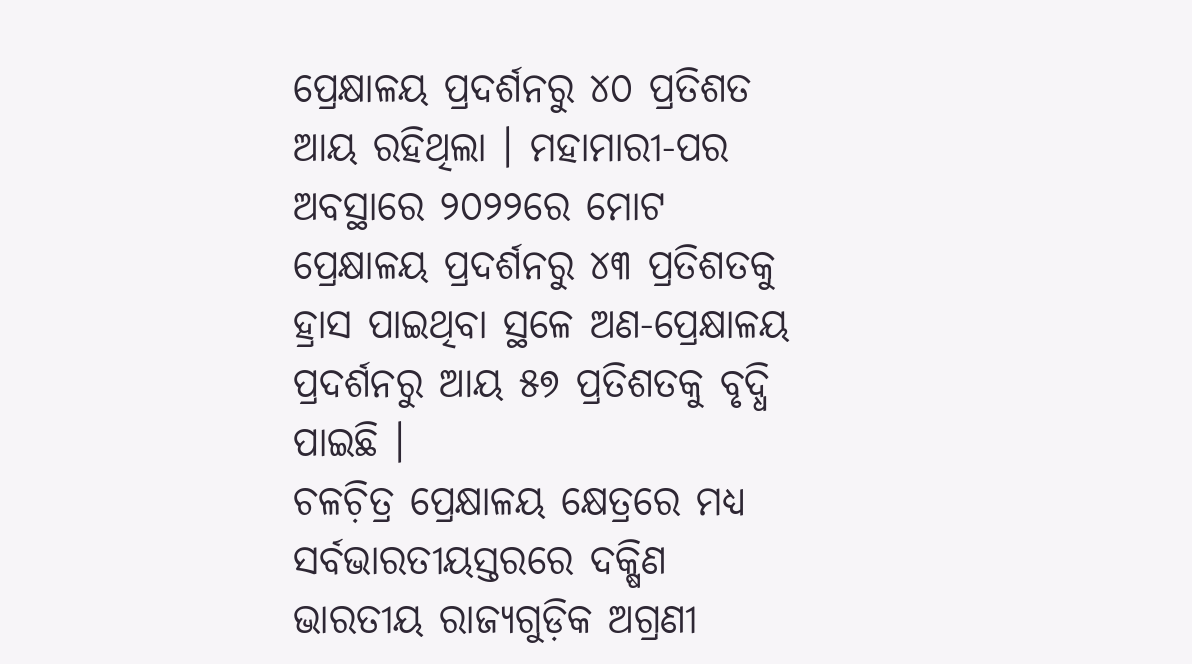ପ୍ରେକ୍ଷାଳୟ ପ୍ରଦର୍ଶନରୁ ୪୦ ପ୍ରତିଶତ ଆୟ ରହିଥିଲା । ମହାମାରୀ-ପର ଅବସ୍ଥାରେ ୨୦୨୨ରେ ମୋଟ ପ୍ରେକ୍ଷାଳୟ ପ୍ରଦର୍ଶନରୁ ୪୩ ପ୍ରତିଶତକୁ ହ୍ରାସ ପାଇଥିବା ସ୍ଥଳେ ଅଣ-ପ୍ରେକ୍ଷାଳୟ ପ୍ରଦର୍ଶନରୁ ଆୟ ୫୭ ପ୍ରତିଶତକୁ ବୃଦ୍ଧି ପାଇଛି ।
ଚଳଚ଼ିତ୍ର ପ୍ରେକ୍ଷାଳୟ କ୍ଷେତ୍ରରେ ମଧ୍ୟ ସର୍ବଭାରତୀୟସ୍ତରରେ ଦକ୍ଷିଣ ଭାରତୀୟ ରାଜ୍ୟଗୁଡ଼ିକ ଅଗ୍ରଣୀ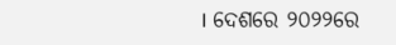। ଦେଶରେ ୨୦୨୨ରେ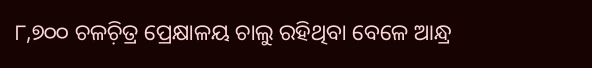୮,୭୦୦ ଚଳଚ଼ିତ୍ର ପ୍ରେକ୍ଷାଳୟ ଚାଲୁ ରହିଥିବା ବେଳେ ଆନ୍ଧ୍ର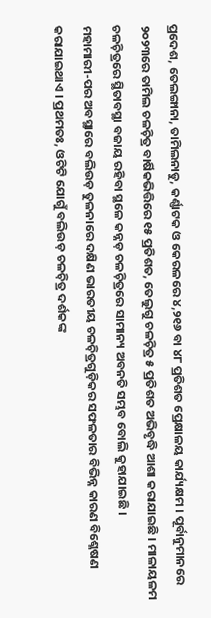ପ୍ରଦେଶ, ତେଲଙ୍ଗାନା, ତାମିଲନାଡୁ, କର୍ଣ୍ଣାଟକ ଓ କେରଳରେ ୪,୨୧୬ ବା ୪୮ ପ୍ରତିଶତ ପ୍ରେକ୍ଷାଳୟ କାର୍ଯ୍ୟକ୍ଷମ । ପୂର୍ବାନୁମାନରେ ୨୦୨୩ରେ ତାମିଲ ଚଳଚ଼ିତ୍ର ବାର୍ଷିକଭିତ୍ତିରେ ୧୫ ପ୍ରତିଶତ, ତେଲୁଗୁ ଚଳଚ଼ିତ୍ର ୫ ପ୍ରତିଶତ ଅଭିବୃଦ୍ଧି ଆଶା କରାଯାଇଛି । ମାଳାୟଳମ ଚଳଚ଼ିତ୍ରରେ ସ୍ଥିତାବସ୍ଥା ବଜାୟ ରହିବା ସ୍ଥଳେ କନ୍ନଡ଼ ଚଳଚ଼ିତ୍ରରେ ସାମାନ୍ୟ ଅବନତି ସମ୍ଭବ ବୋଲି କୁହାଯାଇଛି ।
ମହାମାରୀ-ପର ଅବସ୍ଥାରେ ବଲିଉଡ଼ ତୁଳନାରେ ଦକ୍ଷିଣ ଭାରତୀୟ ଚଳଚ଼ିତ୍ରଗୁଡ଼ିକର ସଫଳତାର ବିଭିନ୍ନ କାରଣ ବିଶ୍ଳେଷଣ କରାଯାଇଥାଏ । ପ୍ରଥମତଃ, ଓଟିଟି ଯୋଗୁଁ ବଲିଉଡ଼ ଚଳଚ଼ିତ୍ର ଦର୍ଶକଙ୍କ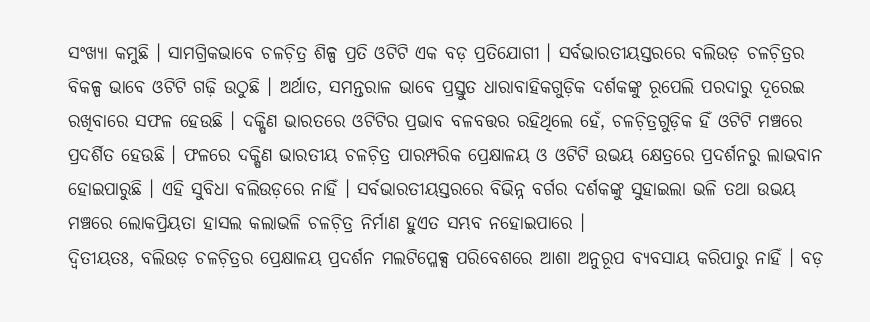ସଂଖ୍ୟା କମୁଛି । ସାମଗ୍ରିକଭାବେ ଚଳଚ଼ିତ୍ର ଶିଳ୍ପ ପ୍ରତି ଓଟିଟି ଏକ ବଡ଼ ପ୍ରତିଯୋଗୀ । ସର୍ବଭାରତୀୟସ୍ତରରେ ବଲିଉଡ଼ ଚଳଚ଼ିତ୍ରର ବିକଳ୍ପ ଭାବେ ଓଟିଟି ଗଢ଼ି ଉଠୁଛି । ଅର୍ଥାତ, ସମନ୍ତରାଳ ଭାବେ ପ୍ରସ୍ତୁତ ଧାରାବାହିକଗୁଡ଼ିକ ଦର୍ଶକଙ୍କୁ ରୂପେଲି ପରଦାରୁ ଦୂରେଇ ରଖିବାରେ ସଫଳ ହେଉଛି । ଦକ୍ଷିଣ ଭାରତରେ ଓଟିଟିର ପ୍ରଭାବ ବଳବତ୍ତର ରହିଥିଲେ ହେଁ, ଚଳଚ଼ିତ୍ରଗୁଡ଼ିକ ହିଁ ଓଟିଟି ମଞ୍ଚରେ ପ୍ରଦର୍ଶିତ ହେଉଛି । ଫଳରେ ଦକ୍ଷିଣ ଭାରତୀୟ ଚଳଚ଼ିତ୍ର ପାରମ୍ପରିକ ପ୍ରେକ୍ଷାଳୟ ଓ ଓଟିଟି ଉଭୟ କ୍ଷେତ୍ରରେ ପ୍ରଦର୍ଶନରୁ ଲାଭବାନ ହୋଇପାରୁଛି । ଏହି ସୁବିଧା ବଲିଉଡ଼ରେ ନାହିଁ । ସର୍ବଭାରତୀୟସ୍ତରରେ ବିଭିନ୍ନ ବର୍ଗର ଦର୍ଶକଙ୍କୁ ସୁହାଇଲା ଭଳି ତଥା ଉଭୟ ମଞ୍ଚରେ ଲୋକପ୍ରିୟତା ହାସଲ କଲାଭଳି ଚଳଚ଼ିତ୍ର ନିର୍ମାଣ ହୁଏତ ସମ୍ଭବ ନହୋଇପାରେ ।
ଦ୍ୱିତୀୟତଃ, ବଲିଉଡ଼ ଚଳଚ଼ିତ୍ରର ପ୍ରେକ୍ଷାଳୟ ପ୍ରଦର୍ଶନ ମଲଟିପ୍ଳେକ୍ସ ପରିବେଶରେ ଆଶା ଅନୁରୂପ ବ୍ୟବସାୟ କରିପାରୁ ନାହିଁ । ବଡ଼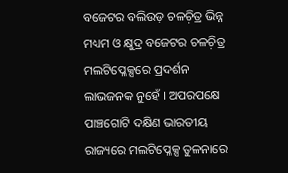ବଜେଟର ବଲିଉଡ଼ ଚଳଚ଼ିତ୍ର ଭିନ୍ନ ମଧ୍ୟମ ଓ କ୍ଷୁଦ୍ର ବଜେଟର ଚଳଚ଼ିତ୍ର ମଲଟିପ୍ଳେକ୍ସରେ ପ୍ରଦର୍ଶନ ଲାଭଜନକ ନୁହେଁ । ଅପରପକ୍ଷେ ପାଞ୍ଚଗୋଟି ଦକ୍ଷିଣ ଭାରତୀୟ ରାଜ୍ୟରେ ମଲଟିପ୍ଳେକ୍ସ ତୁଳନାରେ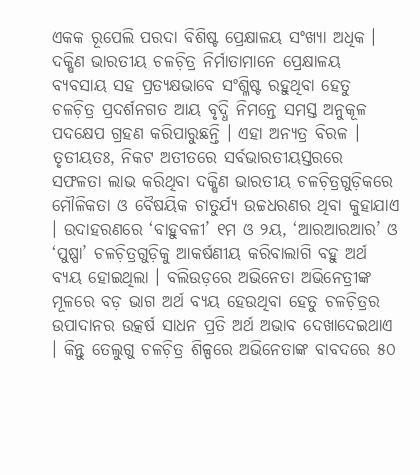ଏକକ ରୂପେଲି ପରଦା ବିଶିଷ୍ଟ ପ୍ରେକ୍ଷାଳୟ ସଂଖ୍ୟା ଅଧିକ । ଦକ୍ଷିଣ ଭାରତୀୟ ଚଳଚ଼ିତ୍ର ନିର୍ମାତାମାନେ ପ୍ରେକ୍ଷାଳୟ ବ୍ୟବସାୟ ସହ ପ୍ରତ୍ୟକ୍ଷଭାବେ ସଂଶ୍ଳିଷ୍ଟ ରହୁଥିବା ହେତୁ ଚଳଚ଼ିତ୍ର ପ୍ରଦର୍ଶନଗତ ଆୟ ବୃଦ୍ଧି ନିମନ୍ତେ ସମସ୍ତ ଅନୁକୂଳ ପଦକ୍ଷେପ ଗ୍ରହଣ କରିପାରୁଛନ୍ତି । ଏହା ଅନ୍ୟତ୍ର ବିରଳ ।
ତୃତୀୟତଃ, ନିକଟ ଅତୀତରେ ସର୍ବଭାରତୀୟସ୍ତରରେ ସଫଳତା ଲାଭ କରିଥିବା ଦକ୍ଷିଣ ଭାରତୀୟ ଚଳଚ଼ିତ୍ରଗୁଡ଼ିକରେ ମୌଳିକତା ଓ ବୈଷୟିକ ଚାତୁର୍ଯ୍ୟ ଉଚ୍ଚଧରଣର ଥିବା କୁହାଯାଏ । ଉଦାହରଣରେ ‘ବାହୁବଳୀ’ ୧ମ ଓ ୨ୟ, ‘ଆରଆରଆର’ ଓ ‘ପୁଷ୍ପା’ ଚଳଚ଼ିତ୍ରଗୁଡ଼ିକୁ ଆକର୍ଷଣୀୟ କରିବାଲାଗି ବହୁ ଅର୍ଥ ବ୍ୟୟ ହୋଇଥିଲା । ବଲିଉଡ଼ରେ ଅଭିନେତା ଅଭିନେତ୍ରୀଙ୍କ ମୂଳରେ ବଡ଼ ଭାଗ ଅର୍ଥ ବ୍ୟୟ ହେଉଥିବା ହେତୁ ଚଳଚ଼ିତ୍ରର ଉପାଦାନର ଉତ୍କର୍ଷ ସାଧନ ପ୍ରତି ଅର୍ଥ ଅଭାବ ଦେଖାଦେଇଥାଏ । କିନ୍ତୁ ତେଲୁଗୁ ଚଳଚ଼ିତ୍ର ଶିଳ୍ପରେ ଅଭିନେତାଙ୍କ ବାବଦରେ ୫୦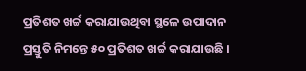ପ୍ରତିଶତ ଖର୍ଚ୍ଚ କରାଯାଉଥିବା ସ୍ଥଳେ ଉପାଦାନ ପ୍ରସ୍ତୁତି ନିମନ୍ତେ ୫୦ ପ୍ରତିଶତ ଖର୍ଚ୍ଚ କରାଯାଉଛି ।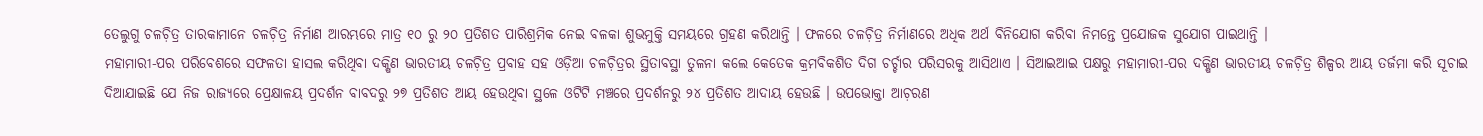ତେଲୁଗୁ ଚଳଚ଼ିତ୍ର ତାରକାମାନେ ଚଳଚ଼ିତ୍ର ନିର୍ମାଣ ଆରମ୍ଭରେ ମାତ୍ର ୧୦ ରୁ ୨୦ ପ୍ରତିଶତ ପାରିଶ୍ରମିକ ନେଇ ବଳକା ଶୁଭମୁକ୍ତି ସମୟରେ ଗ୍ରହଣ କରିଥାନ୍ତି । ଫଳରେ ଚଳଚ଼ିତ୍ର ନିର୍ମାଣରେ ଅଧିକ ଅର୍ଥ ବିନିଯୋଗ କରିବା ନିମନ୍ତେ ପ୍ରଯୋଜକ ସୁଯୋଗ ପାଇଥାନ୍ତି ।
ମହାମାରୀ-ପର ପରିବେଶରେ ସଫଳତା ହାସଲ କରିଥିବା ଦକ୍ଷିଣ ଭାରତୀୟ ଚଳଚ଼ିତ୍ର ପ୍ରବାହ ସହ ଓଡ଼ିଆ ଚଳଚ଼ିତ୍ରର ସ୍ଥିତାବସ୍ଥା ତୁଳନା କଲେ କେତେକ କ୍ରମବିକଶିତ ଦିଗ ଚର୍ଚ୍ଚାର ପରିସରକୁ ଆସିଥାଏ । ସିଆଇଆଇ ପକ୍ଷରୁ ମହାମାରୀ-ପର ଦକ୍ଷିଣ ଭାରତୀୟ ଚଳଚ଼ିତ୍ର ଶିଳ୍ପର ଆୟ ତର୍ଜମା କରି ସୂଚାଇ ଦିଆଯାଇଛି ଯେ ନିଜ ରାଜ୍ୟରେ ପ୍ରେକ୍ଷାଳୟ ପ୍ରଦର୍ଶନ ବାବଦରୁ ୨୭ ପ୍ରତିଶତ ଆୟ ହେଉଥିବା ସ୍ଥଳେ ଓଟିଟି ମଞ୍ଚରେ ପ୍ରଦର୍ଶନରୁ ୨୪ ପ୍ରତିଶତ ଆଦାୟ ହେଉଛି । ଉପଭୋକ୍ତା ଆଚ଼ରଣ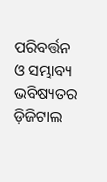ପରିବର୍ତ୍ତନ ଓ ସମ୍ଭାବ୍ୟ ଭବିଷ୍ୟତର ଡ଼ିଜିଟାଲ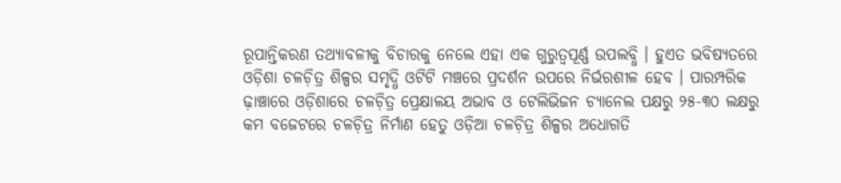ରୂପାନ୍ତିକରଣ ତଥ୍ୟାବଳୀକୁ ବିଚାରକୁ ନେଲେ ଏହା ଏକ ଗୁରୁତ୍ୱପୂର୍ଣ୍ଣ ଉପଲବ୍ଧି । ହୁଏତ ଭବିଷ୍ୟତରେ ଓଡ଼ିଶା ଚଳଚ଼ିତ୍ର ଶିଳ୍ପର ସମୃଦ୍ଧି ଓଟିଟି ମଞ୍ଚରେ ପ୍ରଦର୍ଶନ ଉପରେ ନିର୍ଭରଶୀଳ ହେବ । ପାରମ୍ପରିକ ଢ଼ାଞ୍ଚାରେ ଓଡ଼ିଶାରେ ଚଳଚ଼ିତ୍ର ପ୍ରେକ୍ଷାଳୟ ଅଭାବ ଓ ଟେଲିଭିଜନ ଚ୍ୟାନେଲ ପକ୍ଷରୁ ୨୫-୩୦ ଲକ୍ଷରୁ କମ ବଜେଟରେ ଚଳଚ଼ିତ୍ର ନିର୍ମାଣ ହେତୁ ଓଡ଼ିଆ ଚଳଚ଼ିତ୍ର ଶିଳ୍ପର ଅଧୋଗତି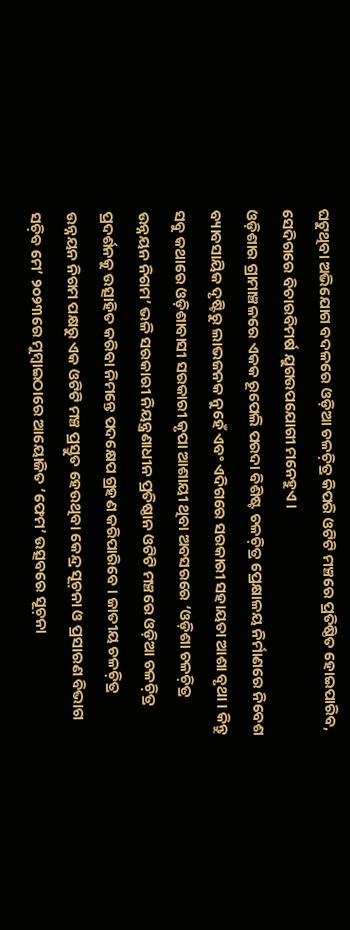ଘଟୁଥିବା ଅଭିଯୋଗ ବଦଳରେ ଓଡ଼ିଆ ଚଳଚ଼ିତ୍ର କିପରି ଓଟିଟି ମଞ୍ଚରେ ପ୍ରତିଷ୍ଠିତ ହୋଇପାରିବ, ସେଦିଗରେ ବିଚାରବିମର୍ଷ ଯୁଗଉପଯୋଗୀ ମନେହୁଏ ।
ଓଡ଼ିଶାର ଗ୍ରାମାଞ୍ଚଳରେ ଏକକ ରୂପେଲି ପରଦା ବିଶିଷ୍ଟ ଚଳଚ଼ିତ୍ର ପ୍ରେକ୍ଷାଳୟ ନିର୍ମାଣରେ ନିବେଶ ବ୍ୟାବସାୟିକ ଦୃଷ୍ଟିରୁ ଲାଭଜନକ ନୁହେଁ ଏବଂ ଏଦିଗରେ ସରକାରୀ ସହାୟତା ଆଶା ବୃଥା । କିନ୍ତୁ ସବୁ କଥାରେ ଓଡ଼ିଶାବାସୀ ସରକାରୀ କୃପା ଆଶାୟୀ ଥିବା ଅବସରରେ ‘ଓଡ଼ିଶା ଚଳଚ଼ିତ୍ର ଉନ୍ନୟନ ନିଗମ’ ଭଳି ସରକାରୀ ନିୟନ୍ତ୍ରଣାଧୀନ ପ୍ରତିଷ୍ଠାନ ଓଟିଟି ମଞ୍ଚରେ ଓଡ଼ିଆ ଚଳଚ଼ିତ୍ର ପ୍ରଦର୍ଶନକୁ ଉତ୍ସାହିତ କରିବା ନିମନ୍ତେ ପଦକ୍ଷେପ ଗ୍ରହଣ କରିପାରିବେ । ଜାତୀୟ ଚଳଚ଼ିତ୍ର ଉନ୍ନୟନ ନିଗମ ପକ୍ଷରୁ ଏକ ଓଟିଟି ମଞ୍ଚ ପ୍ରସ୍ତୁତ ହେଉଥିବା କେନ୍ଦ୍ର ସୂଚ଼ନା ଓ ପ୍ରସାରଣ ବିଭାଗ ସଚ଼ିବ ମେ’ ୨୦୨୩ରେ ମୁମ୍ୱାଇଠାରେ ଆୟୋଜିତ ‘ଫେମ’ ଉତ୍ସବରେ ସୂଚ଼ନା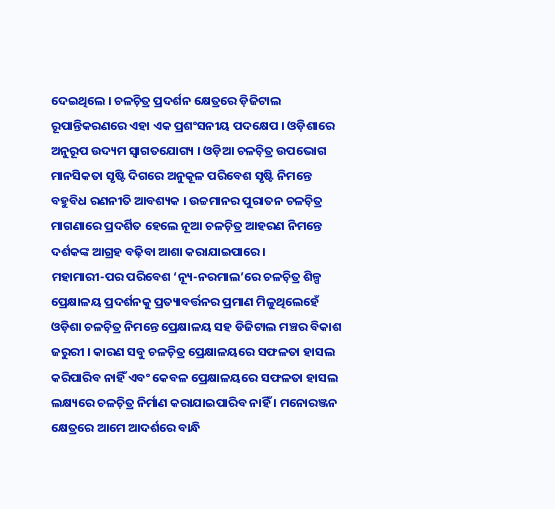ଦେଇଥିଲେ । ଚଳଚ଼ିତ୍ର ପ୍ରଦର୍ଶନ କ୍ଷେତ୍ରରେ ଡ଼ିଜିଟାଲ ରୂପାନ୍ତିକରଣରେ ଏହା ଏକ ପ୍ରଶଂସନୀୟ ପଦକ୍ଷେପ । ଓଡ଼ିଶାରେ ଅନୁରୂପ ଉଦ୍ୟମ ସ୍ୱାଗତଯୋଗ୍ୟ । ଓଡ଼ିଆ ଚଳଚ଼ିତ୍ର ଉପଭୋଗ ମାନସିକତା ସୃଷ୍ଟି ଦିଗରେ ଅନୁକୂଳ ପରିବେଶ ସୃଷ୍ଟି ନିମନ୍ତେ ବହୁବିଧ ରଣନୀତି ଆବଶ୍ୟକ । ଉଚ୍ଚମାନର ପୁରାତନ ଚଳଚ଼ିତ୍ର ମାଗଣାରେ ପ୍ରଦର୍ଶିତ ହେଲେ ନୂଆ ଚଳଚ଼ିତ୍ର ଆହରଣ ନିମନ୍ତେ ଦର୍ଶକଙ୍କ ଆଗ୍ରହ ବଢ଼ିବା ଆଶା କରାଯାଇପାରେ ।
ମହାମାରୀ-ପର ପରିବେଶ ‘ନ୍ୟୂ-ନରମାଲ’ରେ ଚଳଚ଼ିତ୍ର ଶିଳ୍ପ ପ୍ରେକ୍ଷାଳୟ ପ୍ରଦର୍ଶନକୁ ପ୍ରତ୍ୟାବର୍ତ୍ତନର ପ୍ରମାଣ ମିଳୁଥିଲେହେଁ ଓଡ଼ିଶା ଚଳଚ଼ିତ୍ର ନିମନ୍ତେ ପ୍ରେକ୍ଷାଳୟ ସହ ଡିଜିଟାଲ ମଞ୍ଚର ବିକାଶ ଜରୁରୀ । କାରଣ ସବୁ ଚଳଚ଼ିତ୍ର ପ୍ରେକ୍ଷାଳୟରେ ସଫଳତା ହାସଲ କରିପାରିବ ନାହିଁ ଏବଂ କେବଳ ପ୍ରେକ୍ଷାଳୟରେ ସଫଳତା ହାସଲ ଲକ୍ଷ୍ୟରେ ଚଳଚ଼ିତ୍ର ନିର୍ମାଣ କରାଯାଇପାରିବ ନାହିଁ । ମନୋରଞ୍ଜନ କ୍ଷେତ୍ରରେ ଆମେ ଆଦର୍ଶରେ ବାନ୍ଧି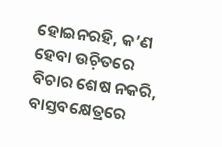ହୋଇନରହି, କ’ଣ ହେବା ଉଚ଼ିତରେ ବିଚାର ଶେଷ ନକରି, ବାସ୍ତବକ୍ଷେତ୍ରରେ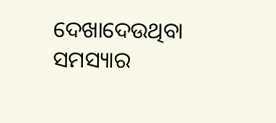ଦେଖାଦେଉଥିବା ସମସ୍ୟାର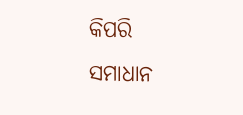କିପରି ସମାଧାନ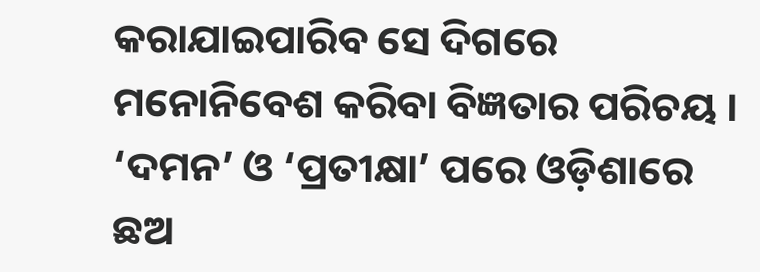କରାଯାଇପାରିବ ସେ ଦିଗରେ ମନୋନିବେଶ କରିବା ବିଜ୍ଞତାର ପରିଚୟ । ‘ଦମନ’ ଓ ‘ପ୍ରତୀକ୍ଷା’ ପରେ ଓଡ଼ିଶାରେ ଛଅ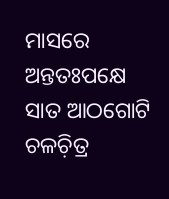ମାସରେ ଅନ୍ତତଃପକ୍ଷେ ସାତ ଆଠଗୋଟି ଚଳଚ଼ିତ୍ର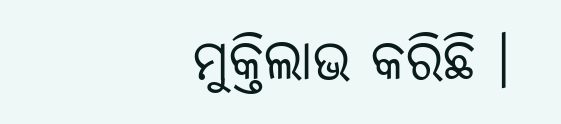ମୁକ୍ତିଲାଭ କରିଛି ।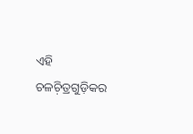ଏହି ଚଳଚ଼ିତ୍ରଗୁଡ଼ିକର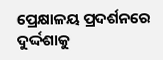ପ୍ରେକ୍ଷାଳୟ ପ୍ରଦର୍ଶନରେ ଦୁର୍ଦ୍ଦଶାକୁ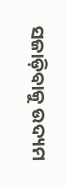ସଜାଡ଼ିବାକୁ ଉଦ୍ୟମ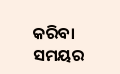କରିବା ସମୟର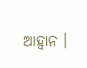ଆହ୍ୱାନ ।